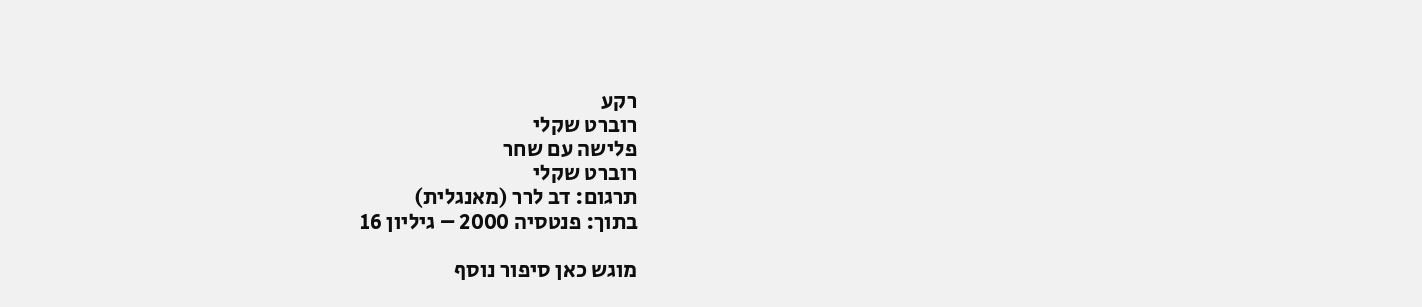רקע
רוברט שקלי
פלישה עם שחר
רוברט שקלי
תרגום: דב לרר (מאנגלית)
בתוך: פנטסיה 2000 – גיליון 16

מוגש כאן סיפור נוסף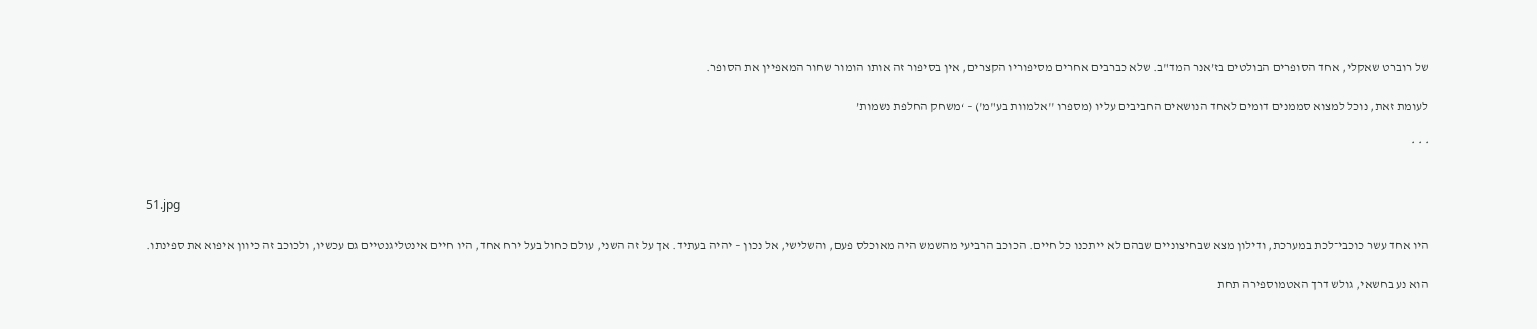של רוברט שאקלי, אחד הסופרים הבולטים בז’אנר המד"ב. שלא כברבים אחרים מסיפוריו הקצרים, אין בסיפור זה אותו הומור שחור המאפיין את הסופר.

לעומת זאת, נוכל למצוא סממנים דומים לאחד הנושאים החביבים עליו (מספרו ''אלמוות בע"מ') – ‘משחק החלפת נשמות’

* * *


51.jpg

היו אחד עשר כוכבי־לכת במערכת, ודילון מצא שבחיצוניים שבהם לא ייתכנו כל חיים. הכוכב הרביעי מהשמש היה מאוכלס פעם, והשלישי, אל נכון – יהיה בעתיד. אך על זה השני, עולם כחול בעל ירח אחד, היו חיים אינטליגנטיים גם עכשיו, ולכוכב זה כיוון איפוא את ספינתו.

הוא נע בחשאי, גולש דרך האטמוספירה תחת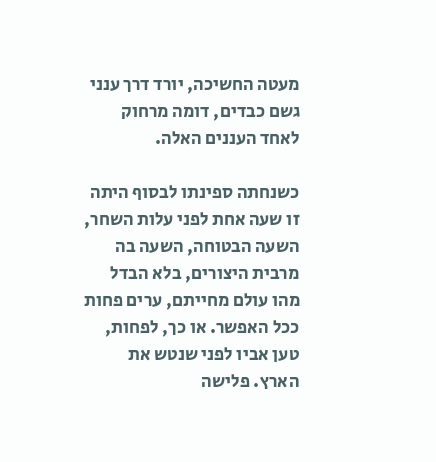מעטה החשיכה, יורד דרך ענני גשם כבדים, דומה מרחוק לאחד העננים האלה.

כשנחתה ספינתו לבסוף היתה זו שעה אחת לפני עלות השחר, השעה הבטוחה, השעה בה מרבית היצורים, בלא הבדל מהו עולם מחייתם, ערים פחות ככל האפשר. או כך, לפחות, טען אביו לפני שנטש את הארץ. פלישה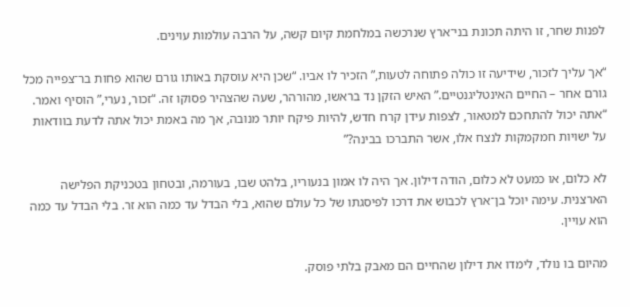לפנות שחר, זו היתה תכונת בני־ארץ שנרכשה במלחמת קיום קשה, על הרבה עולמות עוינים.

“אך עליך לזכור, שידיעה זו כולה פתוחה לטעות,” הזכיר לו אביו. “שכן היא עוסקת באותו גורם שהוא פחות בר־צפייה מכל גורם אחר – החיים האינטליגנטיים.” האיש הזקן נד בראשו, מהורהר, שעה שהצהיר פסוקו זה. “זכור, נערי,” הוסיף ואמר. “אתה יכול להתחכם למטאור, לצפות עידן קרח חדש, להיות פיקח יותר מנובה, אך מה באמת יכול אתה לדעת בוודאות על ישויות חמקמקות לנצח אלו, אשר התברכו בבינה?”

לא כלום, או כמעט לא כלום, הודה דילון. אך היה לו אמון בנעוריו, בלהט שבו, בעורמה, ובטחון בטכניקת הפלישה הארצנית. עימה יוכל בן־ארץ לכבוש את דרכו לפיסגתו של כל עולם שהוא, בלי הבדל עד כמה הוא זר. בלי הבדל עד כמה הוא עויין.

מהיום בו נולד, לימדו את דילון שהחיים הם מאבק בלתי פוסק.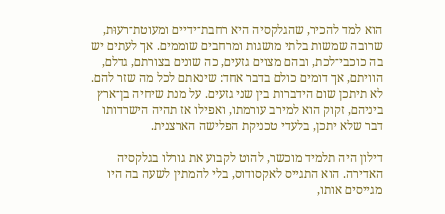הוא למד להכיר, שהגלקסיה היא רחבת־ידיים ומעוטת־רעוּת, שרובה שמשות בלתי מושגות ומרחבים שוממים. אך לעתים יש בה כוכבי־לכת, ובהם מצוים גזעים, כה שונים בצורתם, גדלם, הוויתם, אך דומים כולם בדבר אחד: שינאתם לכל מה שזר להם. לא תיתכן שום הידברות בין שני גזעים. על מנת שיחיה בן־ארץ ביניהם, זקוק הוא למירב עורמתו, ואפילו אז תהיה הישרדותו דבר שלא יתכן, בלעדי טכניקת הפלישה הארצנית.

דילון היה תלמיד מוכשר, להוט לקבוע את גורלו בגלקסיה האדירה. הוא התגייס לאקסודוס, בלי להמתין לשעה בה היו מגייסים אותו,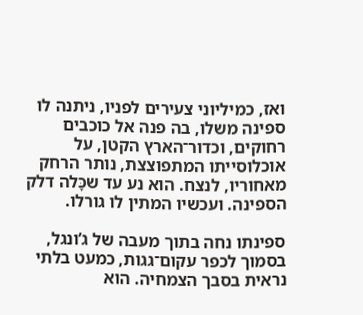ואז, כמיליוני צעירים לפניו, ניתנה לו ספינה משלו, בה פנה אל כוכבים רחוקים, וכדור־הארץ הקטן, על אוכלוסייתו המתפוצצת, נותר הרחק מאחוריו, לנצח. הוא נע עד שכָּלה דלק הספינה. ועכשיו המתין לו גורלו.

ספינתו נחה בתוך מעבה של ג’ונגל, בסמוך לכפר עקום־גגות, כמעט בלתי נראית בסבך הצמחיה. הוא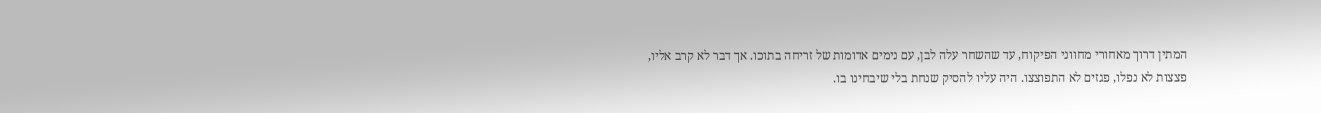המתין דרוך מאחורי מחווני הפיקוח, עד שהשחר עלה לבן, עם נימים אדומות של זריחה בתוכו. אך דבר לא קרב אליו, פצצות לא נפלו, פגזים לא התפוצצו. היה עליו להסיק שנחת בלי שיבחינו בו.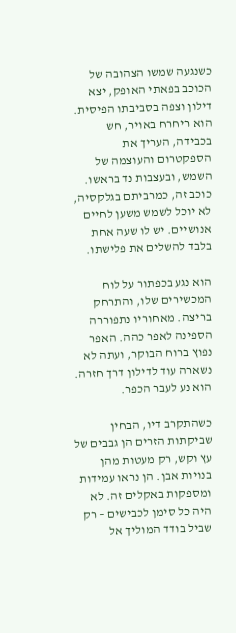כשנגעה שמשו הצהובה של הכוכב בפאתי האופק, יצא דילון וצפה בסביבתו הפיסית. הוא ריחרח באויר, חש בכבידה, העריך את הספקטרום והעוצמה של השמש, ובעצבות נד בראשו. כוכב זה, כמרביתם בגלקסיה, לא יוכל לשמש משען לחיים אנושיים. יש לו שעה אחת בלבד להשלים את פלישתו.

הוא נגע בכפתור על לוח המכשירים שלו, והתרחק בריצה. מאחוריו נתפוררה הספינה לאפר כהה. האפר נפוץ ברוח הבוקר, ועתה לא נשארה עוד לדילון דרך חזרה. הוא נע לעבר הכפר.

כשהתקרב דיו, הבחין שביקתות הזרים הן גבבים של עץ וקש, רק מעטות מהן בנויות אבן. הן נראו עמידות ומספקות באקלים זה. לא היה כל סימן לכבישים – רק שביל בודד המוליך אל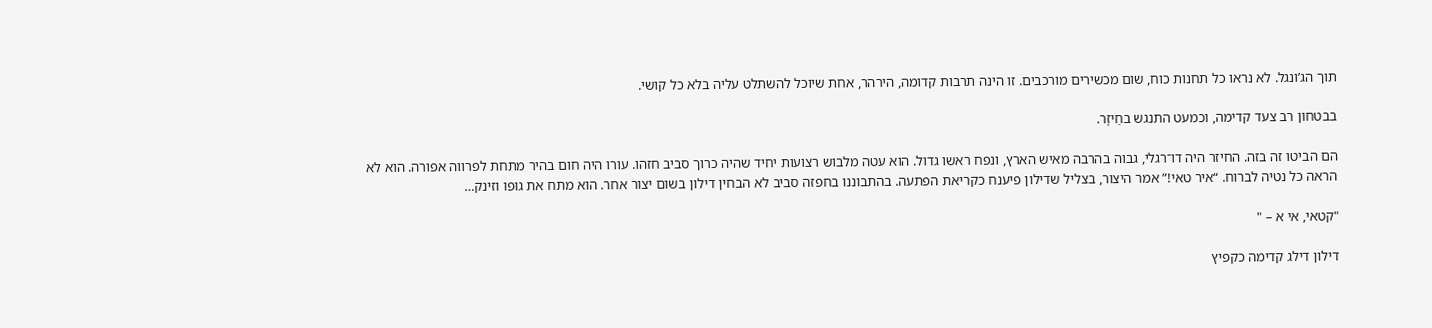תוך הג’ונגל. לא נראו כל תחנות כוח, שום מכשירים מורכבים. זו הינה תרבות קדומה, הירהר, אחת שיוכל להשתלט עליה בלא כל קושי.

בבטחון רב צעד קדימה, וכמעט התנגש בחַיזָר.

הם הביטו זה בזה. החיזר היה דו־רגלי, גבוה בהרבה מאיש הארץ, ונפח ראשו גדול. הוא עטה מלבוש רצועות יחיד שהיה כרוך סביב חזהו. עורו היה חום בהיר מתחת לפרווה אפורה. הוא לא הראה כל נטיה לברוח. “איר טאי!” אמר היצור, בצליל שדילון פיענח כקריאת הפתעה. בהתבוננו בחפזה סביב לא הבחין דילון בשום יצור אחר. הוא מתח את גופו וזינק…

"קטאי, אי א – "

דילון דילג קדימה כקפיץ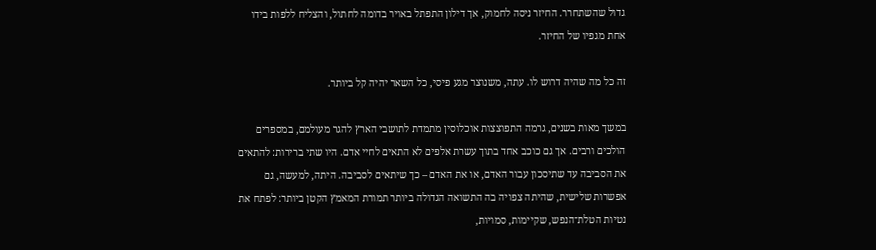גדול שהשתחרר. החיזר ניסה לחמוק, אך דילון התפתל באויר בדומה לחתול, והצליח ללפות בידו אחת מגפיו של החיזר.

זה כל מה שהיה דרוש לו. עתה, משנוצר מגע פיסי, כל השאר יהיה קל ביותר.

במשך מאות בשנים, גרמה התפוצצות אוכלוסין מתמדת לתושבי הארץ להגר מעולמם, במספרים הולכים ורבים. אך גם כוכב אחד בתוך עשרת אלפים לא התאים לחיי אדם. היו שתי ברירות: להתאים את הסביבה עד שתיסכון עבור האדם, או את האדם – כך שיתאים לסביבה. היתה, למעשה, גם אפשרות שלישית, שהיתה צפויה בה התשואה הגדולה ביותר תמורת המאמץ הקטן ביותר: לפתח את נטיות הטלת־הנפש, שקיימות, סמויות,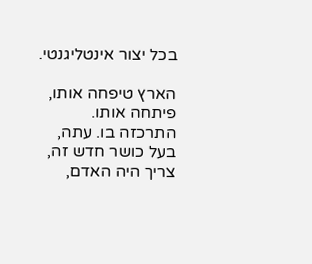בכל יצור אינטליגנטי.

הארץ טיפחה אותו, פיתחה אותו. התרכזה בו. עתה, בעל כושר חדש זה, צריך היה האדם,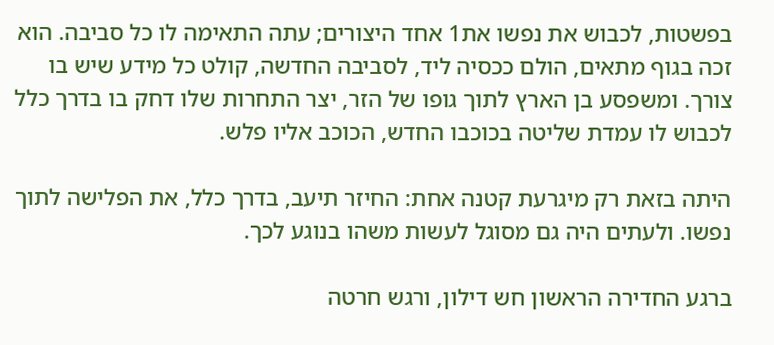בפשטות, לכבוש את נפשו את1 אחד היצורים; עתה התאימה לו כל סביבה. הוא זכה בגוף מתאים, הולם ככסיה ליד, לסביבה החדשה, קולט כל מידע שיש בו צורך. ומשפסע בן הארץ לתוך גופו של הזר, יצר התחרות שלו דחק בו בדרך כלל לכבוש לו עמדת שליטה בכוכבו החדש, הכוכב אליו פלש.

היתה בזאת רק מיגרעת קטנה אחת: החיזר תיעב, בדרך כלל, את הפלישה לתוך נפשו. ולעתים היה גם מסוגל לעשות משהו בנוגע לכך.

ברגע החדירה הראשון חש דילון, ורגש חרטה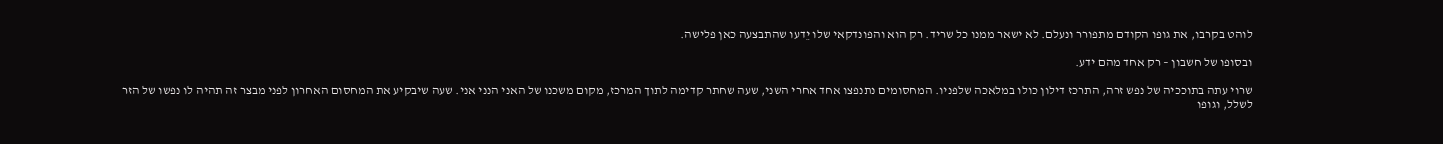לוהט בקרבו, את גופו הקודם מתפורר ונעלם. לא ישאר ממנו כל שריד. רק הוא והפונדקאי שלו יֵדעו שהתבצעה כאן פלישה.

ובסופו של חשבון – רק אחד מהם ידע.

שרוי עתה בתוככיה של נפש זרה, התרכז דילון כולו במלאכה שלפניו. המחסומים נתנפצו אחד אחרי השני, שעה שחתר קדימה לתוך המרכז, מקום משכנו של האני הנני אני. שעה שיבקיע את המחסום האחרון לפני מבצר זה תהיה לו נפשו של הזר לשלל, וגופו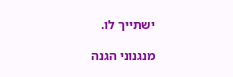ישתייך לו.

מנגנוני הגנה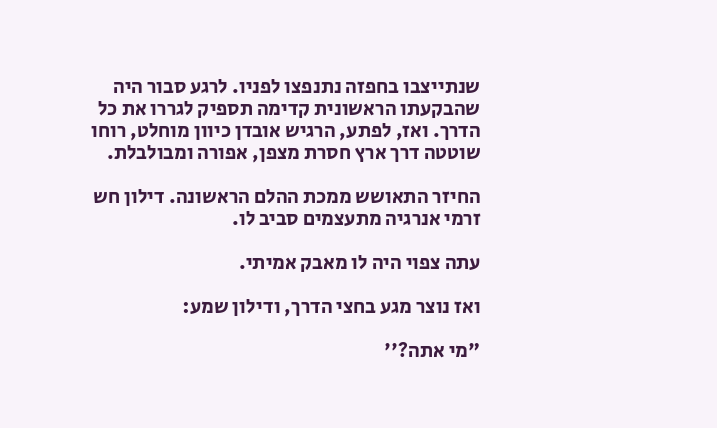שנתייצבו בחפזה נתנפצו לפניו. לרגע סבור היה שהבקעתו הראשונית קדימה תספיק לגררו את כל הדרך. ואז, לפתע, הרגיש אובדן כיוון מוחלט, רוחו שוטטה דרך ארץ חסרת מצפן, אפורה ומבולבלת.

החיזר התאושש ממכת ההלם הראשונה. דילון חש זרמי אנרגיה מתעצמים סביב לו.

עתה צפוי היה לו מאבק אמיתי.

ואז נוצר מגע בחצי הדרך, ודילון שמע:

"מי אתה?''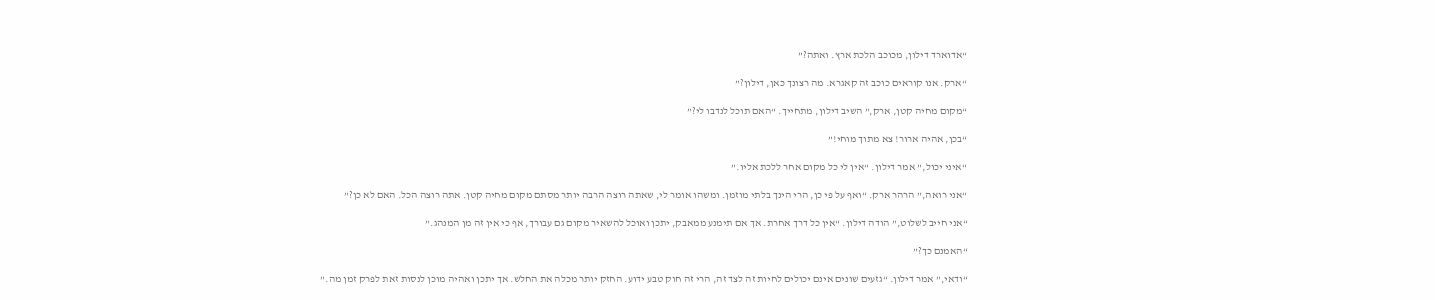“אדוארד דילון, מכוכב הלכת ארץ. ואתה?”

“ארק. אנו קוראים כוכב זה קאגרא. מה רצונך כאן, דילון?”

“מקום מחיה קטן, ארק,” השיב דילון, מתחייך. “האם תוכל לנדבו לי?”

“בכן, אהיה ארור! צא מתוך מוחי!”

“איני יכול,” אמר דילון. “אין לי כל מקום אחר ללכת אליו.”

“אני רואה,” הרהר ארק. “ואף על פי כן, הרי הינך בלתי מוזמן. ומשהו אומר לי, שאתה רוצה הרבה יותר מסתם מקום מחיה קטן. אתה רוצה הכל. האם לא כן?”

“אני חייב לשלוט,” הודה דילון. “אין כל דרך אחרת. אך אם תימנע ממאבק, יתכן ואוכל להשאיר מקום גם עבורך, אף כי אין זה מן המנהג.”

“האמנם כך?”

“ודאי,” אמר דילון. “גזעים שונים אינם יכולים לחיות זה לצד זה, הרי זה חוק טבע ידוע. החזק יותר מכלה את החלש. אך יתכן ואהיה מוכן לנסות זאת לפרק זמן מה.”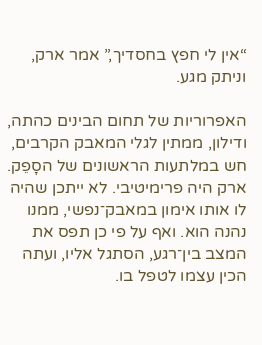“אין לי חפץ בחסדיך,” אמר ארק, וניתק מגע.

האפרוריות של תחום הבינים כהתה, ודילון, ממתין לגלי המאבק הקרבים, חש במלתעות הראשונים של הסָפֵק. ארק היה פרימיטיבי. לא ייתכן שהיה לו אותו אימון במאבק־נפשי, ממנו נהנה הוא. ואף על פי כן תפס את המצב בין־רגע, הסתגל אליו, ועתה הכין עצמו לטפל בו.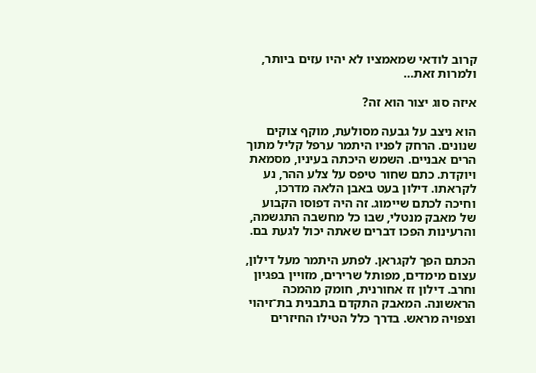קרוב לודאי שמאמציו לא יהיו עזים ביותר, ולמרות זאת…

איזה סוג יצור הוא זה?

הוא ניצב על גבעה מסולעת, מוקף צוקים שנונים. הרחק לפניו היתמר ערפל קליל מתוך הרים אבניים. השמש היכתה בעיניו, מסמאת ויוקדת. כתם שחור טיפס על צלע ההר, נע לקראתו. דילון בעט באבן הלאה מדרכו, וחיכה לכתם שיימוג. זה היה דפוסו הקבוע של מאבק מנטלי, שבו כל מחשבה התגשמה, והרעינות הפכו דברים שאתה יכול לגעת בם.

הכתם הפך לקגראן. לפתע היתמר מעל דילון, עצום מימדים, מפותל שרירים, מזויין בפגיון וחרב. דילון זז אחורנית, חומק מהמכה הראשונה. המאבק התקדם בתבנית בת־זיהוי וצפויה מראש. בדרך כלל הטילו החיזרים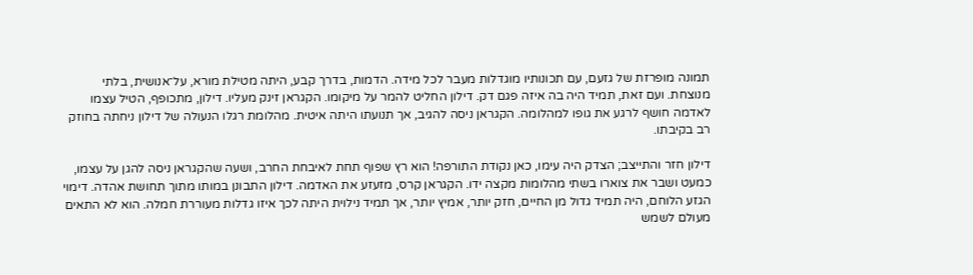תמונה מופרזת של גזעם, עם תכונותיו מוגדלות מעבר לכל מידה. הדמות, בדרך קבע, היתה מטילת מורא, על־אנושית, בלתי מנוצחת. ועם זאת, תמיד היה בה איזה פגם דק. דילון החליט להמר על מיקומו. הקגראן זינק מעליו. דילון, מתכופף, הטיל עצמו לאדמה חושף לרגע את גופו למהלומה. הקגראן ניסה להגיב, אך תנועתו היתה איטית. מהלומת רגלו הנעולה של דילון ניחתה בחוזק רב בקיבתו.

דילון חזר והתייצב; הצדק היה עימו, כאן נקודת התורפה! הוא רץ שפוף תחת לאיבחת החרב, ושעה שהקגראן ניסה להגן על עצמו, כמעט ושבר את צוארו בשתי מהלומות מקצה ידו. הקגראן קרס, מזעזע את האדמה. דילון התבונן במותו מתוך תחושת אהדה. דימוי הגזע הלוחם, היה תמיד גדול מן החיים, חזק יותר, אמיץ יותר, אך תמיד נילוית היתה לכך איזו גדלות מעוררת חמלה. הוא לא התאים מעולם לשמש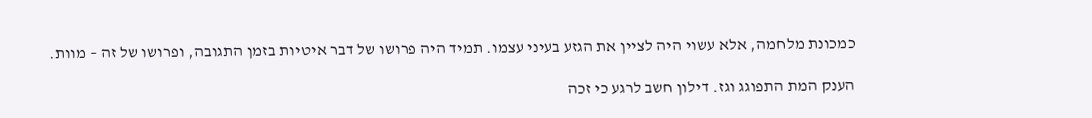כמכונת מלחמה, אלא עשוי היה לציין את הגזע בעיני עצמו. תמיד היה פרושו של דבר איטיות בזמן התגובה, ופרושו של זה – מוות.

הענק המת התפוגג וגז. דילון חשב לרגע כי זכה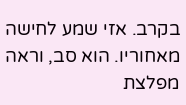בקרב. אזי שמע לחישה מאחוריו. הוא סב, וראה מפלצת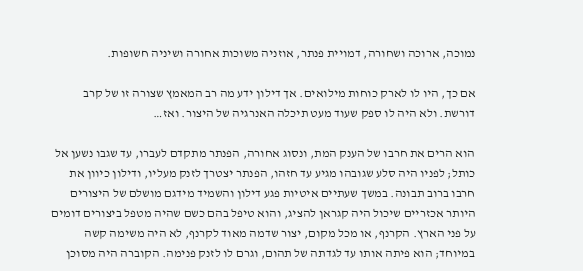נמוכה, ארוכה ושחורה, דמויית פנתר, אוזניה משוכות אחורה ושיניה חשופות.

אם כך, היו לו לארק כוחות מילואים. אך דילון ידע מה רב המאמץ שצורה זו של קרב דורשת. ולא היה לו ספק שעוד מעט תיכלה האנרגיה של היצור. ואז…

הוא הרים את חרבו של הענק המת, ונסוג אחורה, הפנתר מתקדם לעברו, עד שגבו נשען אל כותל; לפניו היה סלע שגובהו מגיע עד חזהו, הפנתר יצטרך לזנק מעליו, ודילון כיוון את חרבו ברוב תבונה. במשך שעתיים איטיות פגע דילון והשמיד מידגם מושלם של היצורים היותר אכזריים שיכול היה קגראן להציג, והוא טיפל בהם כשם שהיה מטפל ביצורים דומים על פני הארץ. הקרנף, או מכל מקום, יצור שדמה מאוד לקרנף, לא היה משימה קשה במיוחד; הוא פיתה אותו עד לגדתה של תהום, וגרם לו לזנק פנימה. הקוברה היה מסוכן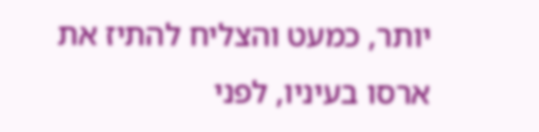יותר, כמעט והצליח להתיז את ארסו בעיניו, לפני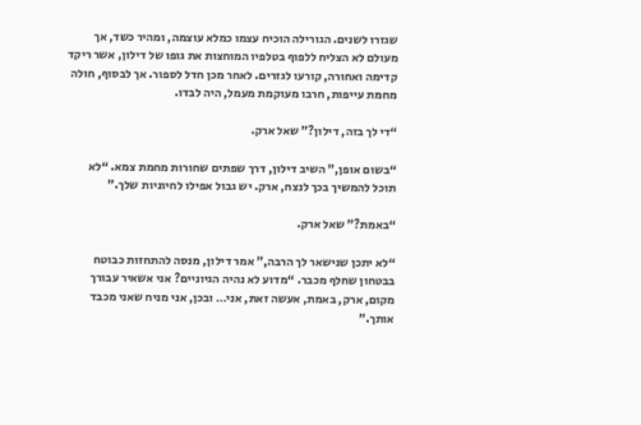שגזרו לשנים. הגורילה הוכיח עצמו כמלא עוצמה, ומהיר כשד, אך מעולם לא הצליח ללפוף בטלפיו המוחצות את גופו של דילון, אשר ריקד קדימה ואחורה, קורעו לגזרים. לאחר מכן חדל לספור. אך לבסוף, חולה מחמת עייפות, חרבו מעוקמת מעמל, היה לבדו.

“די לך בזה, דילון?” שאל ארק.

“בשום אופן,” השיב דילון, דרך שפתים שחורות מחמת צמא. “לא תוכל להמשיך בכך לנצח, ארק. יש גבול אפילו לחיוניות שלך.”

“באמת?” שאל ארק.

“לא יתכן שנישאר לך הרבה,” אמר דילון, מנסה להתחזות כבוטח בבטחון שחלף מכבר. “מדוע לא נהיה הגיוניים? אני אשאיר עבורך מקום, ארק, באמת, אעשה זאת, אני… ובכן, אני מניח שאני מכבד אותך.”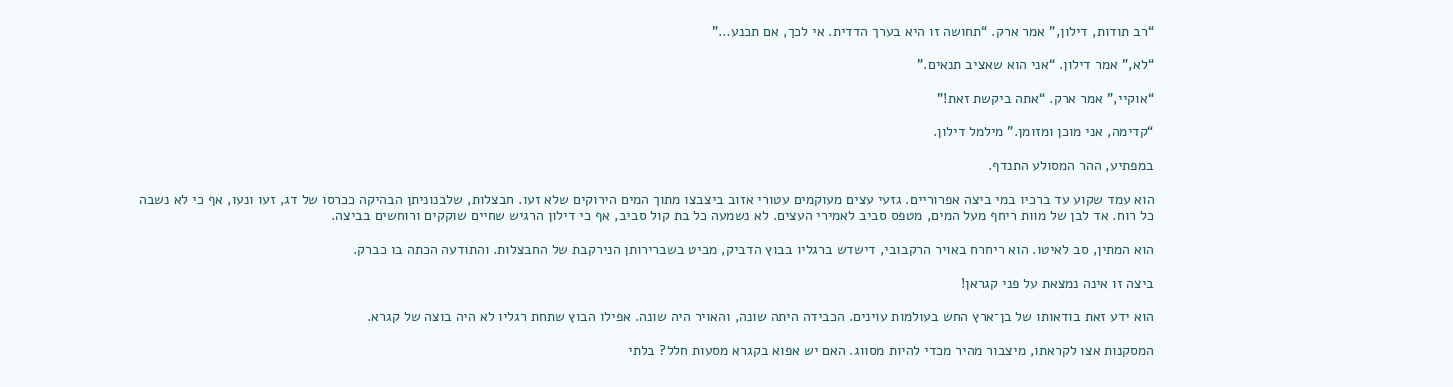“רב תודות, דילון,” אמר ארק. “תחושה זו היא בערך הדדית. אי לכך, אם תכנע…”

“לא,” אמר דילון. “אני הוא שאציב תנאים.”

“אוקיי,” אמר ארק. “אתה ביקשת זאת!”

“קדימה, אני מוכן ומזומן.” מילמל דילון.

במפתיע, ההר המסולע התנדף.

הוא עמד שקוע עד ברכיו במי ביצה אפרוריים. גזעי עצים מעוקמים עטורי אזוב ביצבצו מתוך המים הירוקים שלא זעו. חבצלות, שלבנוניתן הבהיקה ככרסו של דג, זעו ונעו, אף כי לא נשבה כל רוח. אד לבן של מוות ריחף מעל המים, מטפס סביב לאמירי העצים. לא נשמעה כל בת קול סביב, אף כי דילון הרגיש שחיים שוקקים ורוחשים בביצה.

הוא המתין, סב לאיטו. הוא ריחרח באויר הרקבובי, דישדש ברגליו בבוץ הדביק, מביט בשברירותן הנירקבת של החבצלות. והתודעה הכתה בו כברק.

ביצה זו אינה נמצאת על פני קגראן!

הוא ידע זאת בודאותו של בן־ארץ החש בעולמות עוינים. הכבידה היתה שונה, והאויר היה שונה. אפילו הבוץ שתחת רגליו לא היה בוצה של קגרא.

המסקנות אצו לקראתו, מיצבור מהיר מכדי להיות מסווג. האם יש אפוא בקגרא מסעות חלל? בלתי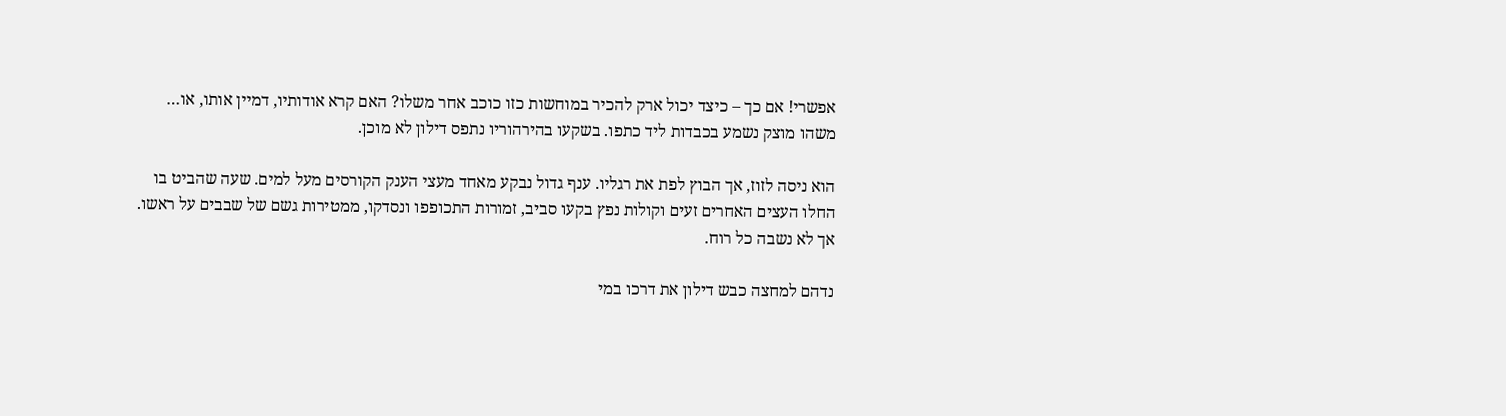אפשרי! אם כך – כיצד יכול ארק להכיר במוחשות כזו כוכב אחר משלו? האם קרא אודותיו, דמיין אותו, או… משהו מוצק נשמע בכבדות ליד כתפו. בשקעו בהירהוריו נתפס דילון לא מוכן.

הוא ניסה לזוז, אך הבוץ לפת את רגליו. ענף גדול נבקע מאחד מעצי הענק הקורסים מעל למים. שעה שהביט בו החלו העצים האחרים זעים וקולות נפץ בקעו סביב, זמורות התכופפו ונסדקו, ממטירות גשם של שבבים על ראשו. אך לא נשבה כל רוח.

נדהם למחצה כבש דילון את דרכו במי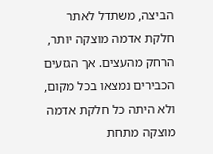הביצה, משתדל לאתר חלקת אדמה מוצקה יותר, הרחק מהעצים. אך הגזעים הכבירים נמצאו בכל מקום, ולא היתה כל חלקת אדמה מוצקה מתחת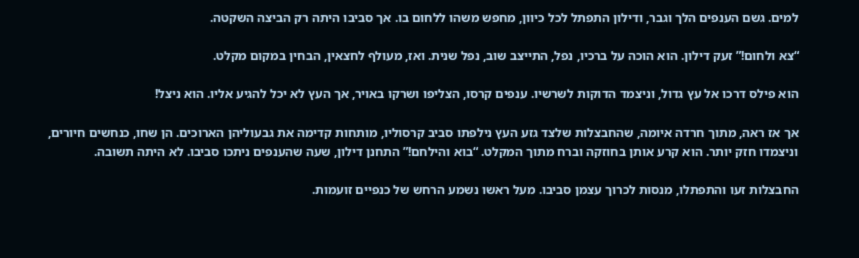למים. גשם הענפים הלך וגבר, ודילון התפתל לכל כיוון, מחפש משהו ללחום בו. אך סביבו היתה רק הביצה השקטה.

“צא ולחום!” זעק דילון. הוא הוכה על ברכיו, נפל, התייצב שוב, נפל שנית. ואז, מעולף לחצאין, הבחין במקום מקלט.

הוא פילס דרכו אל עץ גדול, וניצמד הדוקות לשרשיו. ענפים קרסו, הצליפו ושרקו באויר, אך העץ לא יכל להגיע אליו. הוא ניצל!

אך אז ראה, מתוך חרדה איומה, שהחבצלות שלצד גזע העץ נילפתו סביב קרסוליו, מותחות קדימה את גבעוליהן הארוכים. הן שחו, כנחשים חיורים, וניצמדו חזק יותר. הוא קרע אותן בחוזקה וברח מתוך המקלט. “בוא והילחם!” התחנן דילון, שעה שהענפים ניתכו סביבו. לא היתה תשובה.

החבצלות זעו והתפתלו, מנסות לכרוך עצמן סביבו. מעל ראשו נשמע הרחש של כנפיים זועמות.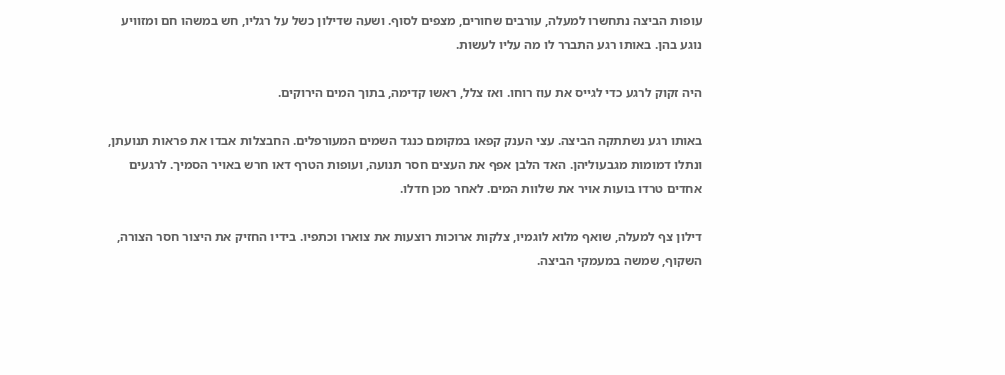עופות הביצה נתחשרו למעלה, עורבים שחורים, מצפים לסוף. ושעה שדילון כשל על רגליו, חש במשהו חם ומזוויע נוגע בהן. באותו רגע התברר לו מה עליו לעשות.

היה זקוק לרגע כדי לגייס את עוז רוחו. ואז צלל, ראשו קדימה, בתוך המים הירוקים.

באותו רגע נשתתקה הביצה. עצי הענק קפאו במקומם כנגד השמים המעורפלים. החבצלות אבדו את פראות תנועתן, ונתלו דמומות מגבעוליהן. האד הלבן אפף את העצים חסר תנועה, ועופות הטרף דאו חרש באויר הסמיך. לרגעים אחדים טרדו בועות אויר את שלוות המים. לאחר מכן חדלו.

דילון צף למעלה, שואף מלוא לוגמיו, צלקות ארוכות רוצעות את צוארו וכתפיו. בידיו החזיק את היצור חסר הצורה, השקוף, שמשה במעמקי הביצה.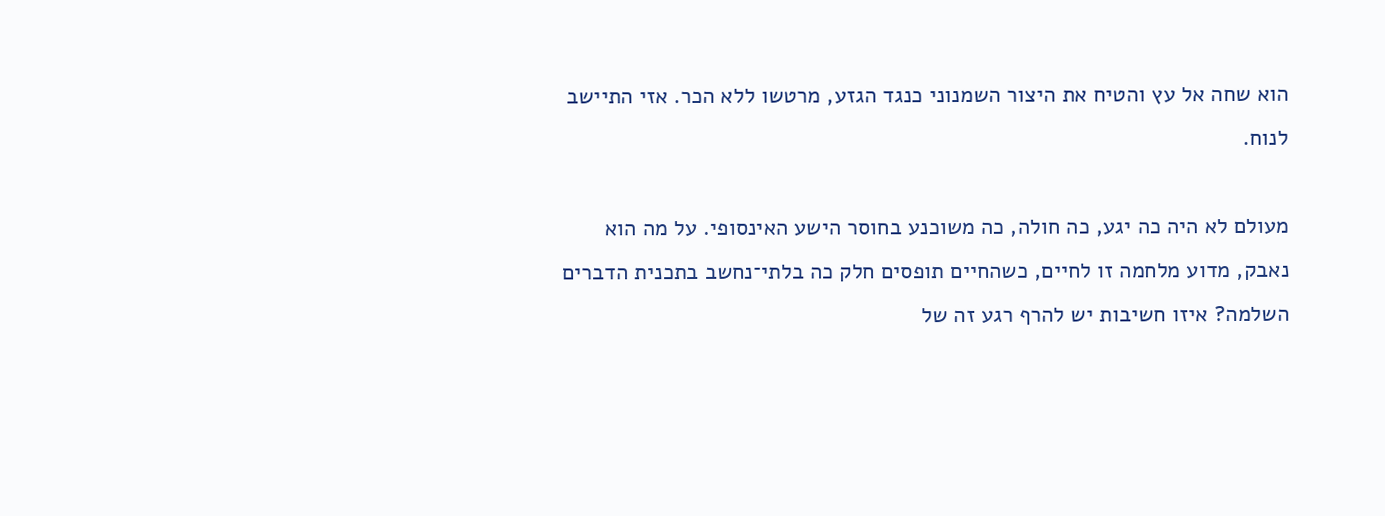הוא שחה אל עץ והטיח את היצור השמנוני כנגד הגזע, מרטשו ללא הכר. אזי התיישב לנוח.

מעולם לא היה כה יגע, כה חולה, כה משוכנע בחוסר הישע האינסופי. על מה הוא נאבק, מדוע מלחמה זו לחיים, כשהחיים תופסים חלק כה בלתי־נחשב בתכנית הדברים השלמה? איזו חשיבות יש להרף רגע זה של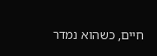חיים, כשהוא נמדר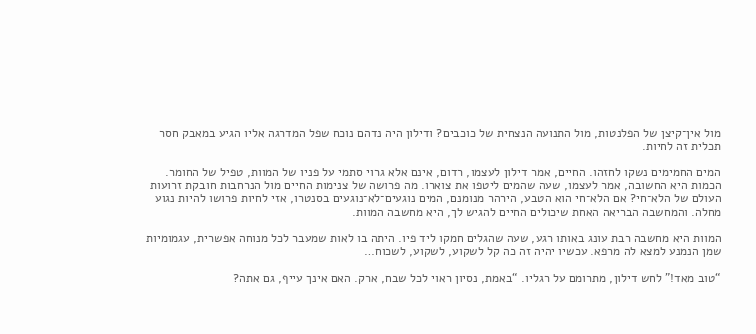מול אין־קיצן של הפלנטות, מול התנועה הנצחית של כוכבים? ודילון היה נדהם נוכח שפל המדרגה אליו הגיע במאבק חסר תכלית זה לחיות.

המים החמימים נשקו לחזהו. החיים, אמר דילון לעצמו, רדום, אינם אלא גרוי סתמי על פניו של המוות, טפיל של החומר. הכמות היא החשובה, אמר לעצמו, שעה שהמים ליטפו את צוארו. מה פרושה של צנימות החיים מול הנרחבות חובקת זרועות העולם של הלא־חי? אם הלא־חי הוא הטבע, הירהר מנומנם, המים נוגעים־לא־נוגעים בסנטרו, אזי לחיות פרושו להיות נגוע מחלה. והמחשבה הבריאה האחת שיכולים החיים להגיש לך, היא מחשבה המוות.

המוות היא מחשבה רבת עונג באותו רגע, שעה שהגלים חמקו ליד פיו. היתה בו לאות שמעבר לכל מנוחה אפשרית, עגמומיות שמן הנמנע למצא לה מרפא. עכשיו יהיה זה כה קל לשקוע, לשקוע, לשכוח…

“טוב מאד!” לחש דילון, מתרומם על רגליו. “באמת, נסיון ראוי לכל שבח, ארק. האם אינך עייף, גם אתה?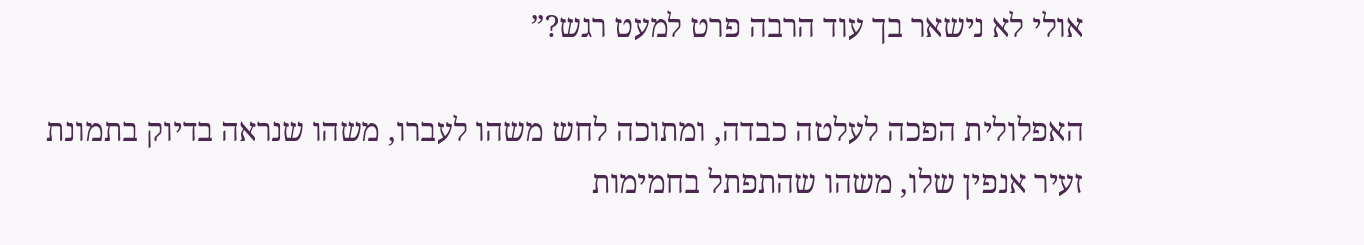אולי לא נישאר בך עוד הרבה פרט למעט רגש?”

האפלולית הפכה לעלטה כבדה, ומתוכה לחש משהו לעברו, משהו שנראה בדיוק בתמונת זעיר אנפין שלו, משהו שהתפתל בחמימות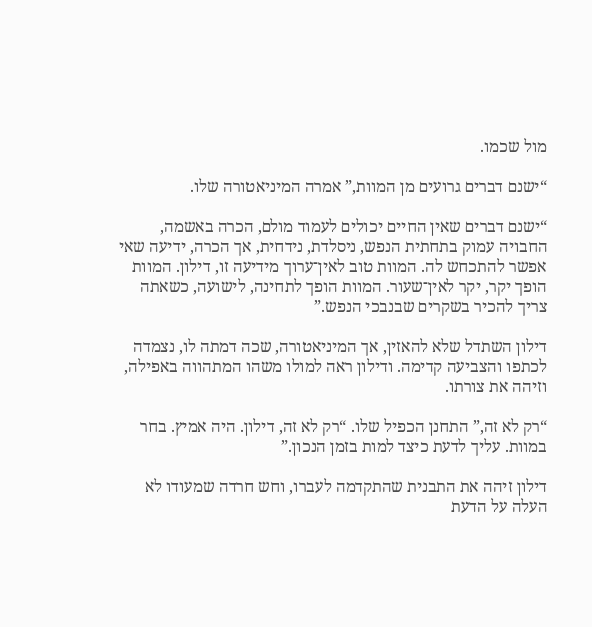מול שכמו.

“ישנם דברים גרועים מן המוות,” אמרה המיניאטורה שלו.

“ישנם דברים שאין החיים יכולים לעמוד מולם, הכרה באשמה, החבויה עמוק בתחתית הנפש, ניסלדת, נידחית, אך הכרה, ידיעה שאי אפשר להתכחש לה. המוות טוב לאין־ערוך מידיעה זו, דילון. המוות הופך יקר, יקר לאין־שעור. המוות הופך לתחינה, לישועה, כשאתה צריך להכיר בשקרים שבנבכי הנפש.”

דילון השתדל שלא להאזין, אך המיניאטורה, שכה דמתה לו, נצמדה לכתפו והצביעה קדימה. ודילון ראה למולו משהו המתהווה באפילה, וזיהה את צורתו.

“רק לא זה,” התחנן הכפיל שלו. “רק לא זה, דילון. היה אמיץ. בחר במוות. עליך לדעת כיצד למות בזמן הנכון.”

דילון זיהה את התבנית שהתקדמה לעברו, וחש חרדה שמעודו לא העלה על הדעת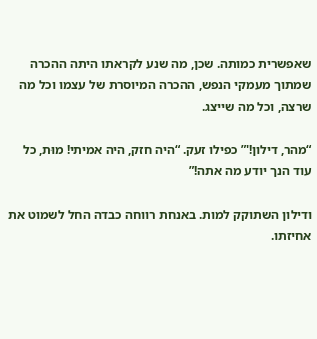שאפשרית כמותה. שכן, מה שנע לקראתו היתה ההכרה שמתוך מעמקי הנפש, ההכרה המיוסרת של עצמו וכל מה שרצה, וכל מה שייצג.

“מהר, דילון!'” כפילו זעק. “היה חזק, היה אמיתי! מוּת, כל עוד הנך יודע מה אתה!”

ודילון השתוקק למות. באנחת רווחה כבדה החל לשמוט את אחיזתו.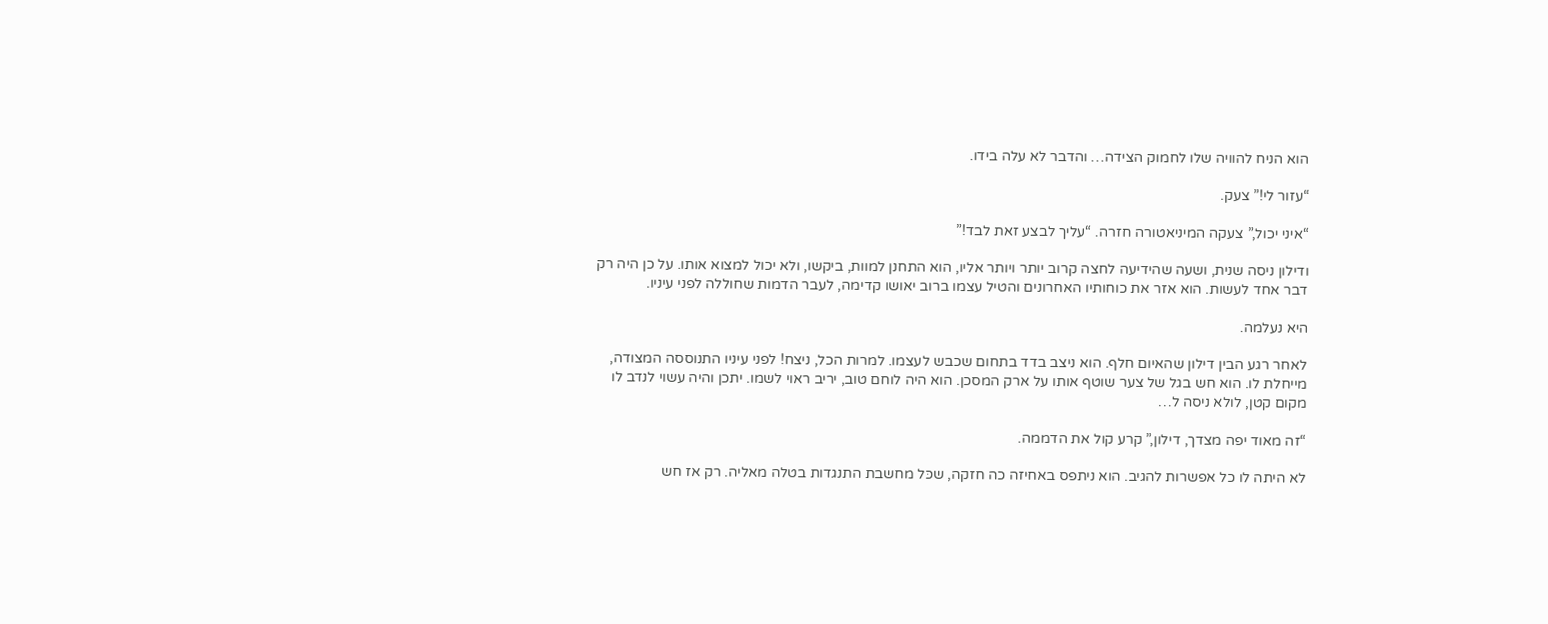הוא הניח להוויה שלו לחמוק הצידה… והדבר לא עלה בידו.

“עזור לי!” צעק.

“איני יכול,” צעקה המיניאטורה חזרה. “עליך לבצע זאת לבד!”

ודילון ניסה שנית, ושעה שהידיעה לחצה קרוב יותר ויותר אליו, הוא התחנן למוות, ביקשו, ולא יכול למצוא אותו. על כן היה רק דבר אחד לעשות. הוא אזר את כוחותיו האחרונים והטיל עצמו ברוב יאושו קדימה, לעבר הדמות שחוללה לפני עיניו.

היא נעלמה.

לאחר רגע הבין דילון שהאיום חלף. הוא ניצב בדד בתחום שכבש לעצמו. למרות הכל, ניצח! לפני עיניו התנוססה המצודה, מייחלת לו. הוא חש בגל של צער שוטף אותו על ארק המסכן. הוא היה לוחם טוב, יריב ראוי לשמו. יתכן והיה עשוי לנדב לו מקום קטן, לולא ניסה ל…

“זה מאוד יפה מצדך, דילון,” קרע קול את הדממה.

לא היתה לו כל אפשרות להגיב. הוא ניתפס באחיזה כה חזקה, שכּל מחשבת התנגדות בטלה מאליה. רק אז חש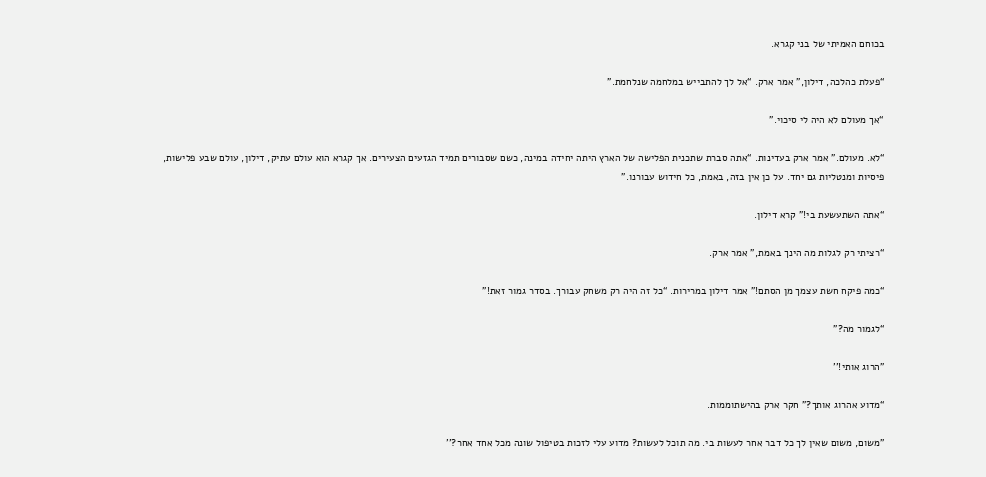בכוחם האמיתי של בני קגרא.

“פעלת כהלכה, דילון,” אמר ארק. “אל לך להתבייש במלחמה שנלחמת.”

“אך מעולם לא היה לי סיכוי.”

“לא. מעולם.” אמר ארק בעדינות. “אתה סברת שתכנית הפלישה של הארץ היתה יחידה במינה, כשם שסבורים תמיד הגזעים הצעירים. אך קגרא הוא עולם עתיק, דילון, עולם שבע פלישות, פיסיות ומנטליות גם יחד. על כן אין בזה, באמת, כל חידוש עבורנו.”

“אתה השתעשעת בי!” קרא דילון.

“רציתי רק לגלות מה הינך באמת,” אמר ארק.

“כמה פיקח חשת עצמך מן הסתם!” אמר דילון במרירות. “כל זה היה רק משחק עבורך. בסדר גמור זאת!”

“לגמור מה?”

"הרוג אותי!''

“מדוע אהרוג אותך?” חקר ארק בהישתוממות.

"משום, משום שאין לך כל דבר אחר לעשות בי. מה תוכל לעשות? מדוע עלי לזכות בטיפול שונה מכל אחד אחר?''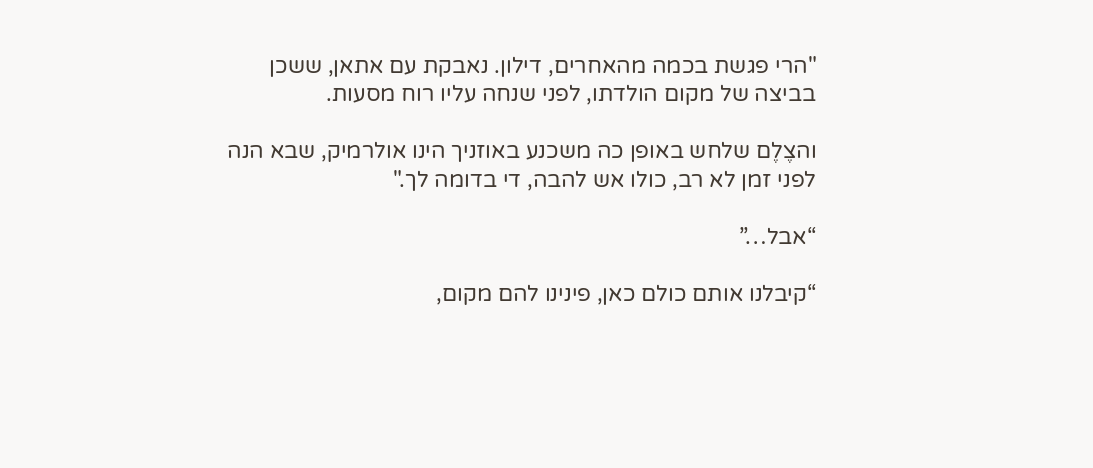"הרי פגשת בכמה מהאחרים, דילון. נאבקת עם אתאן, ששכן בביצה של מקום הולדתו, לפני שנחה עליו רוח מסעות.

והצֶלֶם שלחש באופן כה משכנע באוזניך הינו אולרמיק, שבא הנה לפני זמן לא רב, כולו אש להבה, די בדומה לך."

“אבל…”

“קיבלנו אותם כולם כאן, פינינו להם מקום,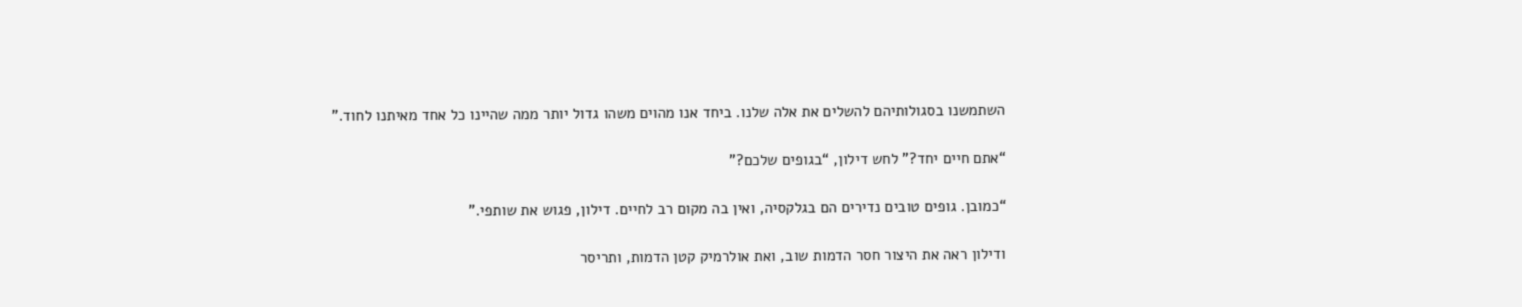השתמשנו בסגולותיהם להשלים את אלה שלנו. ביחד אנו מהוים משהו גדול יותר ממה שהיינו כל אחד מאיתנו לחוד.”

“אתם חיים יחד?” לחש דילון, “בגופים שלכם?”

“כמובן. גופים טובים נדירים הם בגלקסיה, ואין בה מקום רב לחיים. דילון, פגוש את שותפי.”

ודילון ראה את היצור חסר הדמות שוב, ואת אולרמיק קטן הדמות, ותריסר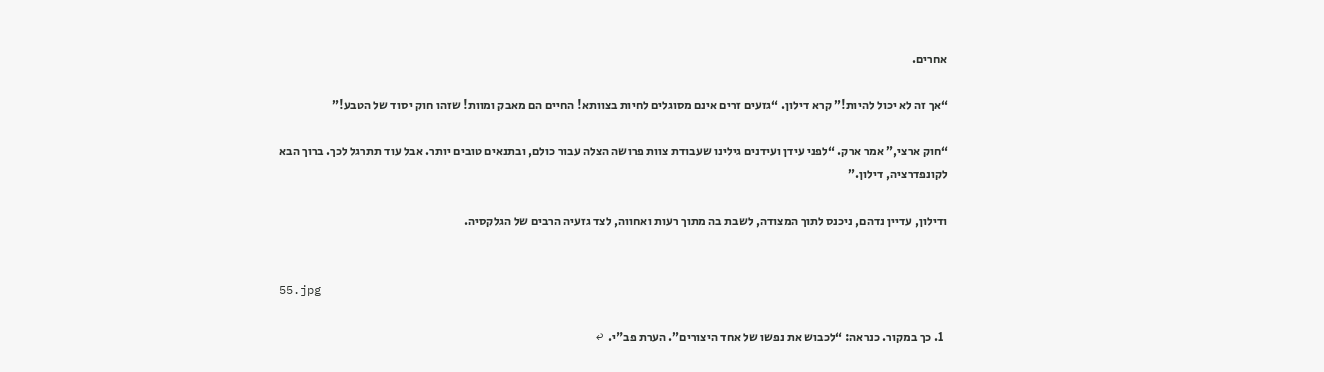אחרים.

“אך זה לא יכול להיות!” קרא דילון. “גזעים זרים אינם מסוגלים לחיות בצוותא! החיים הם מאבק ומוות! שזהו חוק יסוד של הטבע!”

“חוק ארצי,” אמר ארק. “לפני עידן ועידנים גילינו שעבודת צוות פרושה הצלה עבור כולם, ובתנאים טובים יותר. אבל עוד תתרגל לכך. ברוך הבא לקונפדרציה, דילון.”

ודילון, עדיין נדהם, ניכנס לתוך המצודה, לשבת בה מתוך רעות ואחווה, לצד גזעיה הרבים של הגלקסיה.


55.jpg

  1. כך במקור. כנראה: “לכבוש את נפשו של אחד היצורים”. הערת פב"י.  ↩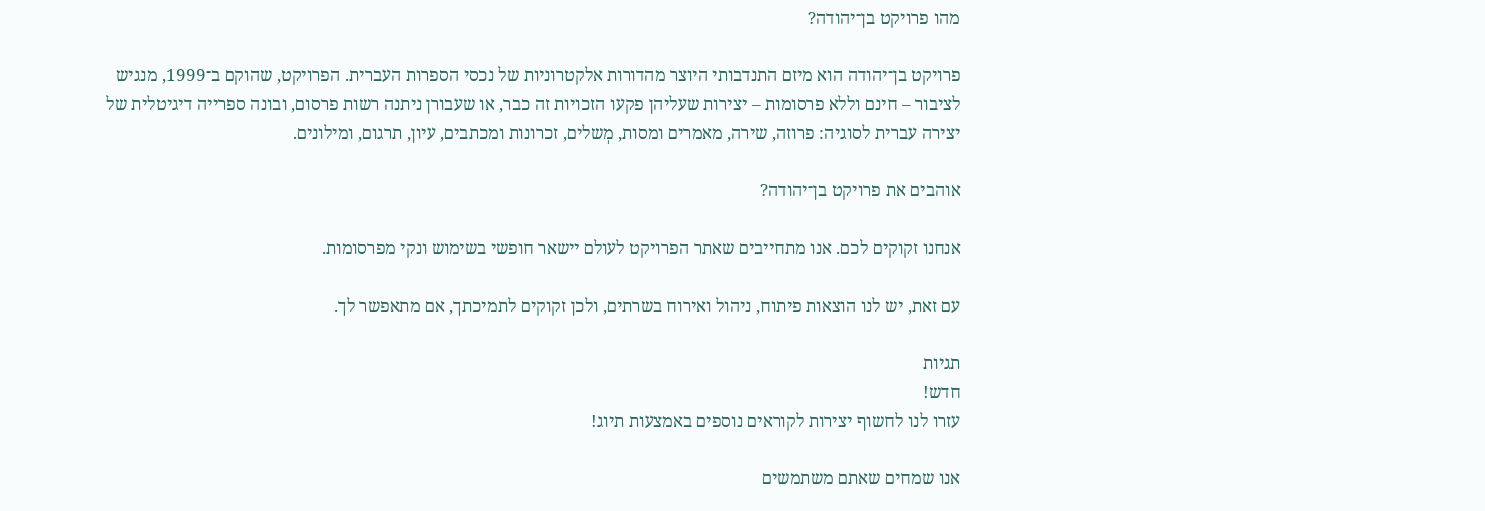מהו פרויקט בן־יהודה?

פרויקט בן־יהודה הוא מיזם התנדבותי היוצר מהדורות אלקטרוניות של נכסי הספרות העברית. הפרויקט, שהוקם ב־1999, מנגיש לציבור – חינם וללא פרסומות – יצירות שעליהן פקעו הזכויות זה כבר, או שעבורן ניתנה רשות פרסום, ובונה ספרייה דיגיטלית של יצירה עברית לסוגיה: פרוזה, שירה, מאמרים ומסות, מְשלים, זכרונות ומכתבים, עיון, תרגום, ומילונים.

אוהבים את פרויקט בן־יהודה?

אנחנו זקוקים לכם. אנו מתחייבים שאתר הפרויקט לעולם יישאר חופשי בשימוש ונקי מפרסומות.

עם זאת, יש לנו הוצאות פיתוח, ניהול ואירוח בשרתים, ולכן זקוקים לתמיכתך, אם מתאפשר לך.

תגיות
חדש!
עזרו לנו לחשוף יצירות לקוראים נוספים באמצעות תיוג!

אנו שמחים שאתם משתמשים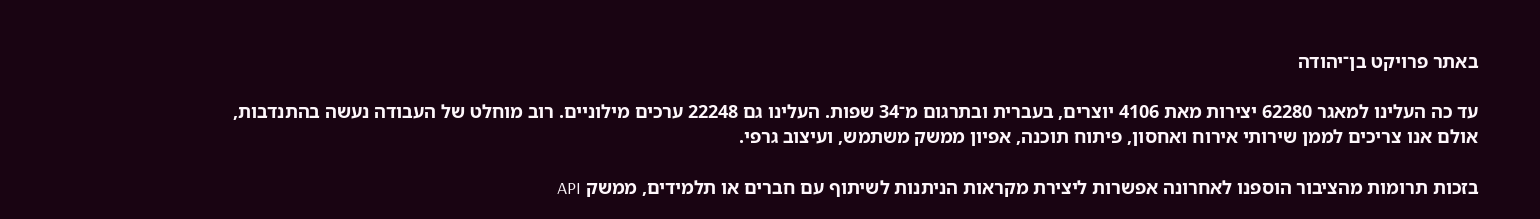באתר פרויקט בן־יהודה

עד כה העלינו למאגר 62280 יצירות מאת 4106 יוצרים, בעברית ובתרגום מ־34 שפות. העלינו גם 22248 ערכים מילוניים. רוב מוחלט של העבודה נעשה בהתנדבות, אולם אנו צריכים לממן שירותי אירוח ואחסון, פיתוח תוכנה, אפיון ממשק משתמש, ועיצוב גרפי.

בזכות תרומות מהציבור הוספנו לאחרונה אפשרות ליצירת מקראות הניתנות לשיתוף עם חברים או תלמידים, ממשק API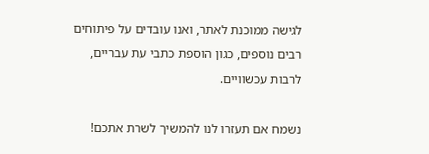לגישה ממוכנת לאתר, ואנו עובדים על פיתוחים רבים נוספים, כגון הוספת כתבי עת עבריים, לרבות עכשוויים.

נשמח אם תעזרו לנו להמשיך לשרת אתכם!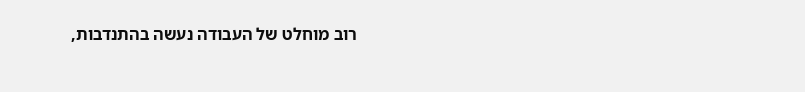רוב מוחלט של העבודה נעשה בהתנדבות,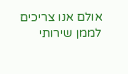אולם אנו צריכים לממן שירותי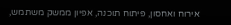אירוח ואחסון, פיתוח תוכנה, אפיון ממשק משתמש,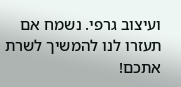ועיצוב גרפי. נשמח אם תעזרו לנו להמשיך לשרת אתכם!